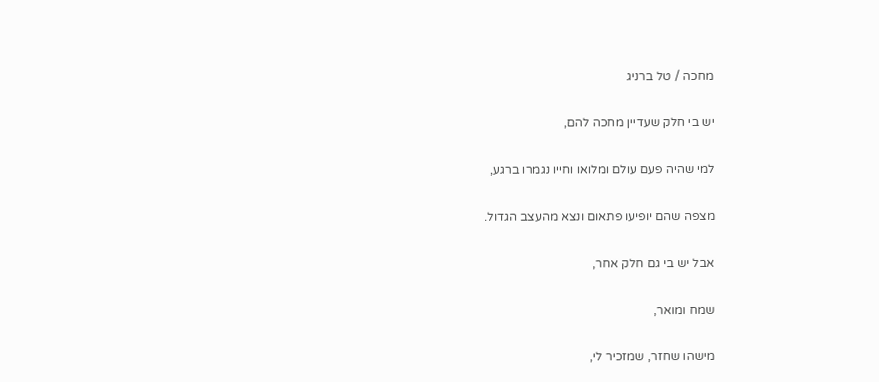מחכה / טל ברניג

יש בי חלק שעדיין מחכה להם,

למי שהיה פעם עולם ומלואו וחייו נגמרו ברגע,

מצפה שהם יופיעו פתאום ונצא מהעצב הגדול.

אבל יש בי גם חלק אחר,

שמח ומואר,

מישהו שחזר, שמזכיר לי,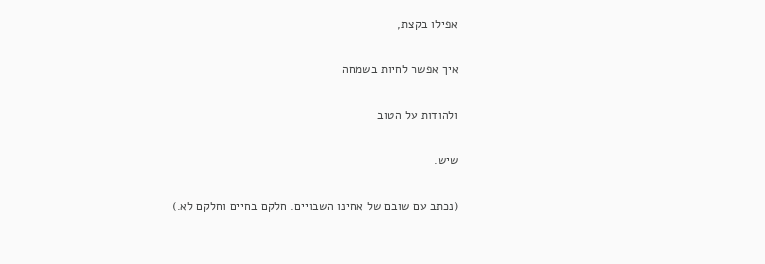אפילו בקצת,

איך אפשר לחיות בשמחה

ולהודות על הטוב

שיש.

(נכתב עם שובם של אחינו השבויים. חלקם בחיים וחלקם לא.)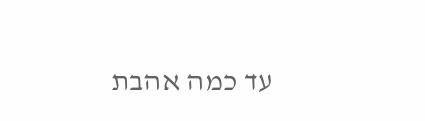עד כמה אהבת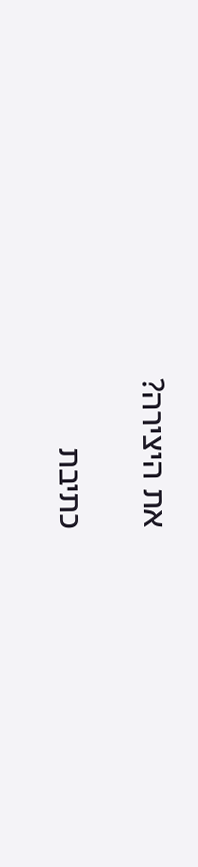את היצירה?

כתיבת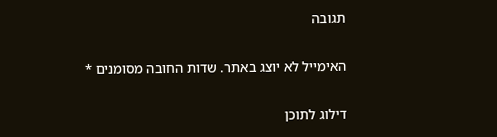תגובה

האימייל לא יוצג באתר. שדות החובה מסומנים *

דילוג לתוכן